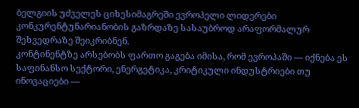ბელგიის უძველეს ციხესიმაგრეში ევროპელი ლიდერები კონკურენტუნარიანობის გაზრდაზე სასაუბროდ არაფორმალურ შეხვედრაზე შეიკრიბნენ.
კონტინენტზე არსებობს ფართო გაგება იმისა, რომ ევროპაში — იქნება ეს საფინანსო სექტორი, ენერგეტიკა, კრიტიკული ინდუსტრიები თუ ინოვაციები —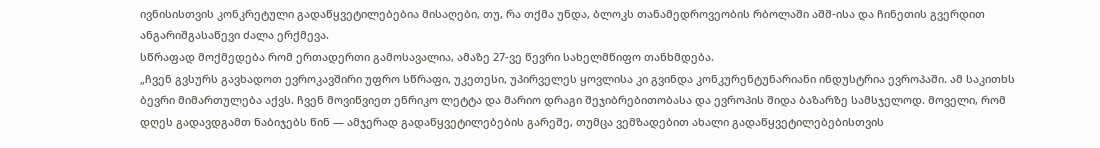ივნისისთვის კონკრეტული გადაწყვეტილებებია მისაღები, თუ, რა თქმა უნდა, ბლოკს თანამედროვეობის რბოლაში აშშ-ისა და ჩინეთის გვერდით ანგარიშგასაწევი ძალა ერქმევა.
სწრაფად მოქმედება რომ ერთადერთი გამოსავალია, ამაზე 27-ვე წევრი სახელმწიფო თანხმდება.
„ჩვენ გვსურს გავხადოთ ევროკავშირი უფრო სწრაფი, უკეთესი, უპირველეს ყოვლისა კი გვინდა კონკურენტუნარიანი ინდუსტრია ევროპაში. ამ საკითხს ბევრი მიმართულება აქვს. ჩვენ მოვიწვიეთ ენრიკო ლეტტა და მარიო დრაგი შეჯიბრებითობასა და ევროპის შიდა ბაზარზე სამსჯელოდ. მოველი, რომ დღეს გადავდგამთ ნაბიჯებს წინ — ამჯერად გადაწყვეტილებების გარეშე, თუმცა ვემზადებით ახალი გადაწყვეტილებებისთვის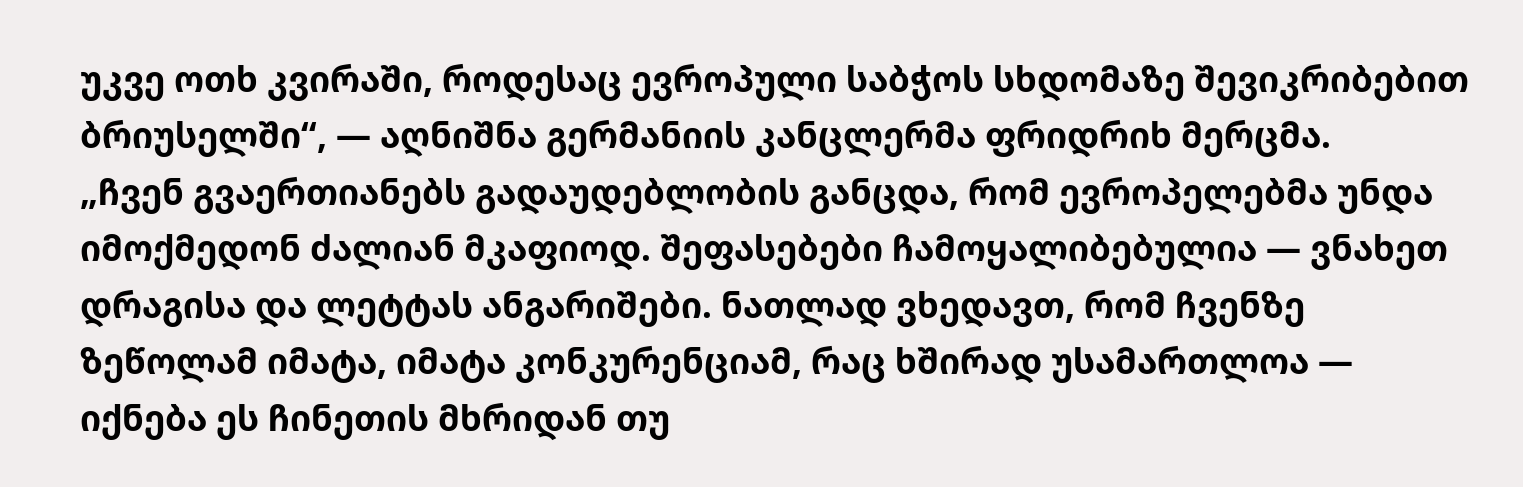უკვე ოთხ კვირაში, როდესაც ევროპული საბჭოს სხდომაზე შევიკრიბებით ბრიუსელში“, — აღნიშნა გერმანიის კანცლერმა ფრიდრიხ მერცმა.
„ჩვენ გვაერთიანებს გადაუდებლობის განცდა, რომ ევროპელებმა უნდა იმოქმედონ ძალიან მკაფიოდ. შეფასებები ჩამოყალიბებულია — ვნახეთ დრაგისა და ლეტტას ანგარიშები. ნათლად ვხედავთ, რომ ჩვენზე ზეწოლამ იმატა, იმატა კონკურენციამ, რაც ხშირად უსამართლოა — იქნება ეს ჩინეთის მხრიდან თუ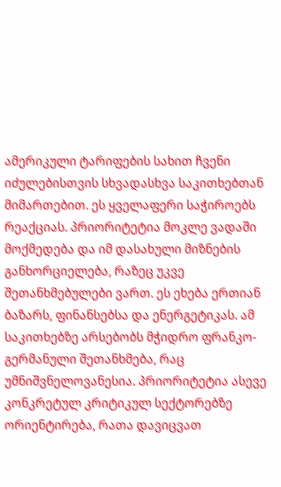ამერიკული ტარიფების სახით ჩვენი იძულებისთვის სხვადასხვა საკითხებთან მიმართებით. ეს ყველაფერი საჭიროებს რეაქციას. პრიორიტეტია მოკლე ვადაში მოქმედება და იმ დასახული მიზნების განხორციელება, რაზეც უკვე შეთანხმებულები ვართ. ეს ეხება ერთიან ბაზარს, ფინანსებსა და ენერგეტიკას. ამ საკითხებზე არსებობს მჭიდრო ფრანკო-გერმანული შეთანხმება, რაც უმნიშვნელოვანესია. პრიორიტეტია ასევე კონკრეტულ კრიტიკულ სექტორებზე ორიენტირება, რათა დავიცვათ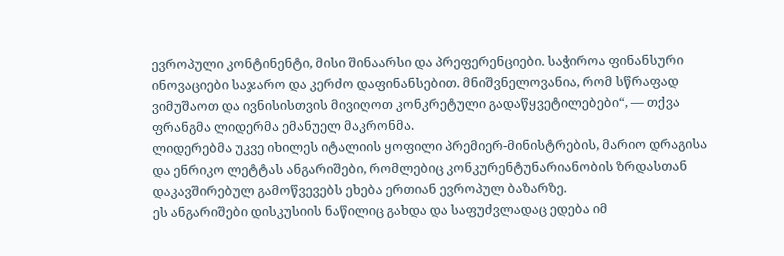ევროპული კონტინენტი, მისი შინაარსი და პრეფერენციები. საჭიროა ფინანსური ინოვაციები საჯარო და კერძო დაფინანსებით. მნიშვნელოვანია, რომ სწრაფად ვიმუშაოთ და ივნისისთვის მივიღოთ კონკრეტული გადაწყვეტილებები“, — თქვა ფრანგმა ლიდერმა ემანუელ მაკრონმა.
ლიდერებმა უკვე იხილეს იტალიის ყოფილი პრემიერ-მინისტრების, მარიო დრაგისა და ენრიკო ლეტტას ანგარიშები, რომლებიც კონკურენტუნარიანობის ზრდასთან დაკავშირებულ გამოწვევებს ეხება ერთიან ევროპულ ბაზარზე.
ეს ანგარიშები დისკუსიის ნაწილიც გახდა და საფუძვლადაც ედება იმ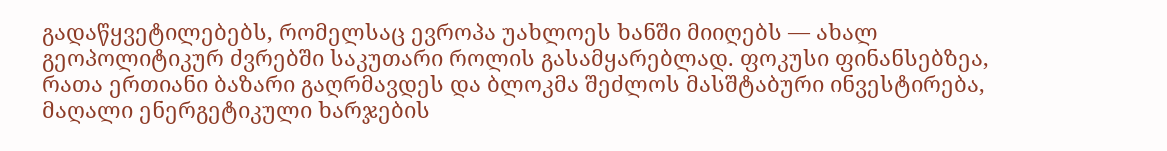გადაწყვეტილებებს, რომელსაც ევროპა უახლოეს ხანში მიიღებს — ახალ გეოპოლიტიკურ ძვრებში საკუთარი როლის გასამყარებლად. ფოკუსი ფინანსებზეა, რათა ერთიანი ბაზარი გაღრმავდეს და ბლოკმა შეძლოს მასშტაბური ინვესტირება, მაღალი ენერგეტიკული ხარჯების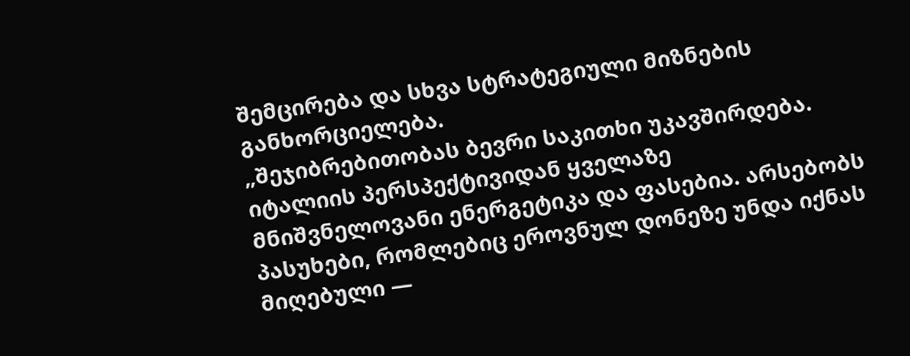შემცირება და სხვა სტრატეგიული მიზნების განხორციელება.
„შეჯიბრებითობას ბევრი საკითხი უკავშირდება. იტალიის პერსპექტივიდან ყველაზე მნიშვნელოვანი ენერგეტიკა და ფასებია. არსებობს პასუხები, რომლებიც ეროვნულ დონეზე უნდა იქნას მიღებული —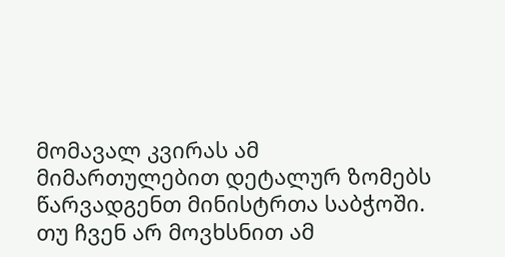მომავალ კვირას ამ მიმართულებით დეტალურ ზომებს წარვადგენთ მინისტრთა საბჭოში. თუ ჩვენ არ მოვხსნით ამ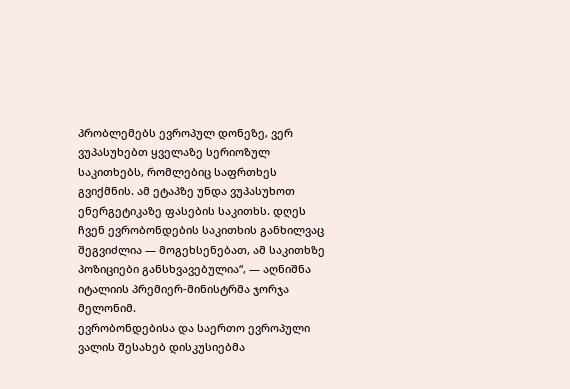პრობლემებს ევროპულ დონეზე, ვერ ვუპასუხებთ ყველაზე სერიოზულ საკითხებს, რომლებიც საფრთხეს გვიქმნის. ამ ეტაპზე უნდა ვუპასუხოთ ენერგეტიკაზე ფასების საკითხს. დღეს ჩვენ ევრობონდების საკითხის განხილვაც შეგვიძლია — მოგეხსენებათ, ამ საკითხზე პოზიციები განსხვავებულია“, — აღნიშნა იტალიის პრემიერ-მინისტრმა ჯორჯა მელონიმ.
ევრობონდებისა და საერთო ევროპული ვალის შესახებ დისკუსიებმა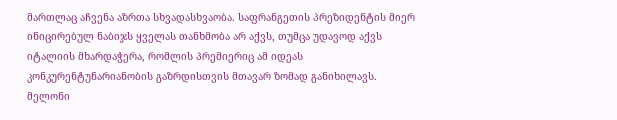მართლაც აჩვენა აზრთა სხვადასხვაობა. საფრანგეთის პრეზიდენტის მიერ ინიცირებულ ნაბიჯს ყველას თანხმობა არ აქვს, თუმცა უდავოდ აქვს იტალიის მხარდაჭერა, რომლის პრემიერიც ამ იდეას კონკურენტუნარიანობის გაზრდისთვის მთავარ ზომად განიხილავს. მელონი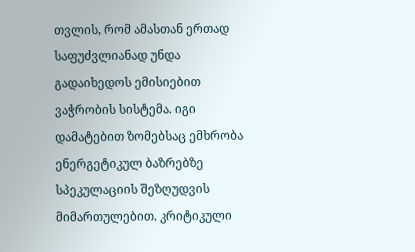თვლის, რომ ამასთან ერთად საფუძვლიანად უნდა გადაიხედოს ემისიებით ვაჭრობის სისტემა. იგი დამატებით ზომებსაც ემხრობა ენერგეტიკულ ბაზრებზე სპეკულაციის შეზღუდვის მიმართულებით. კრიტიკული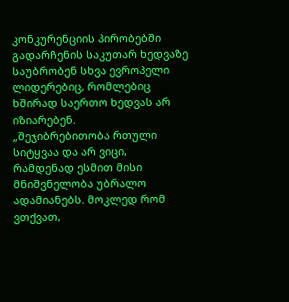კონკურენციის პირობებში გადარჩენის საკუთარ ხედვაზე საუბრობენ სხვა ევროპელი ლიდერებიც, რომლებიც ხშირად საერთო ხედვას არ იზიარებენ.
„შეჯიბრებითობა რთული სიტყვაა და არ ვიცი, რამდენად ესმით მისი მნიშვნელობა უბრალო ადამიანებს. მოკლედ რომ ვთქვათ,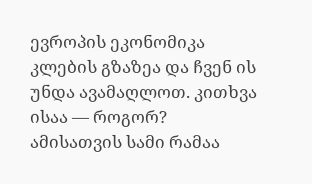ევროპის ეკონომიკა კლების გზაზეა და ჩვენ ის უნდა ავამაღლოთ. კითხვა ისაა — როგორ? ამისათვის სამი რამაა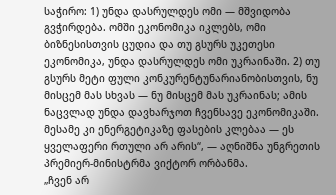საჭირო: 1) უნდა დასრულდეს ომი — მშვიდობა გვჭირდება. ომში ეკონომიკა იკლებს, ომი ბიზნესისთვის ცუდია და თუ გსურს უკეთესი ეკონომიკა, უნდა დასრულდეს ომი უკრაინაში. 2) თუ გსურს მეტი ფული კონკურენტუნარიანობისთვის, ნუ მისცემ მას სხვას — ნუ მისცემ მას უკრაინას; ამის ნაცვლად უნდა დავხარჯოთ ჩვენსავე ეკონომიკაში. მესამე კი ენერგეტიკაზე ფასების კლებაა — ეს ყველაფერი რთული არ არის“, — აღნიშნა უნგრეთის პრემიერ-მინისტრმა ვიქტორ ორბანმა.
„ჩვენ არ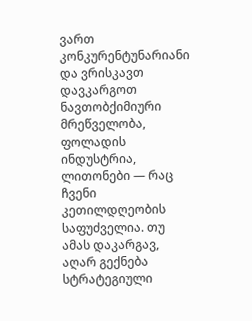ვართ კონკურენტუნარიანი და ვრისკავთ დავკარგოთ ნავთობქიმიური მრეწველობა, ფოლადის ინდუსტრია, ლითონები — რაც ჩვენი კეთილდღეობის საფუძველია. თუ ამას დაკარგავ, აღარ გექნება სტრატეგიული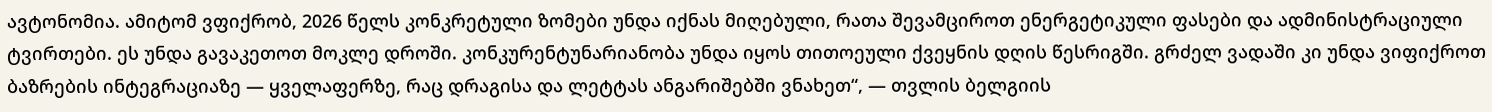ავტონომია. ამიტომ ვფიქრობ, 2026 წელს კონკრეტული ზომები უნდა იქნას მიღებული, რათა შევამციროთ ენერგეტიკული ფასები და ადმინისტრაციული ტვირთები. ეს უნდა გავაკეთოთ მოკლე დროში. კონკურენტუნარიანობა უნდა იყოს თითოეული ქვეყნის დღის წესრიგში. გრძელ ვადაში კი უნდა ვიფიქროთ ბაზრების ინტეგრაციაზე — ყველაფერზე, რაც დრაგისა და ლეტტას ანგარიშებში ვნახეთ“, — თვლის ბელგიის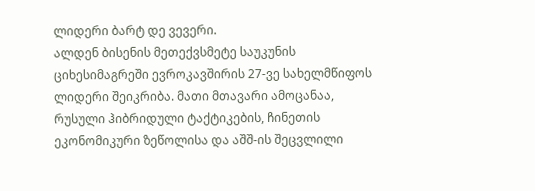ლიდერი ბარტ დე ვევერი.
ალდენ ბისენის მეთექვსმეტე საუკუნის ციხესიმაგრეში ევროკავშირის 27-ვე სახელმწიფოს ლიდერი შეიკრიბა. მათი მთავარი ამოცანაა, რუსული ჰიბრიდული ტაქტიკების, ჩინეთის ეკონომიკური ზეწოლისა და აშშ-ის შეცვლილი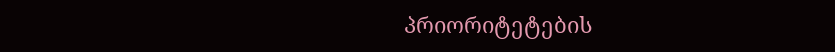პრიორიტეტების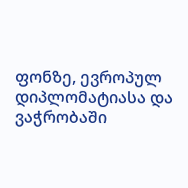ფონზე, ევროპულ დიპლომატიასა და ვაჭრობაში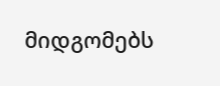მიდგომებს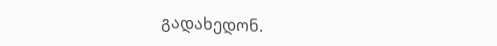გადახედონ.